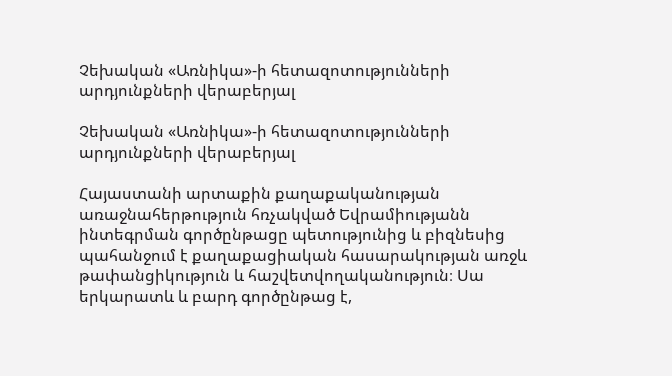Չեխական «Առնիկա»-ի հետազոտությունների արդյունքների վերաբերյալ

Չեխական «Առնիկա»-ի հետազոտությունների արդյունքների վերաբերյալ

Հայաստանի արտաքին քաղաքականության առաջնահերթություն հռչակված Եվրամիությանն ինտեգրման գործընթացը պետությունից և բիզնեսից պահանջում է քաղաքացիական հասարակության առջև թափանցիկություն և հաշվետվողականություն։ Սա երկարատև և բարդ գործընթաց է,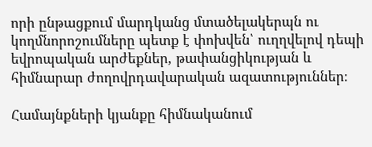որի ընթացքում մարդկանց մտածելակերպն ու կողմնորոշումները պետք է փոխվեն՝ ուղղվելով դեպի եվրոպական արժեքներ, թափանցիկության և հիմնարար ժողովրդավարական ազատություններ։

Համայնքների կյանքը հիմնականում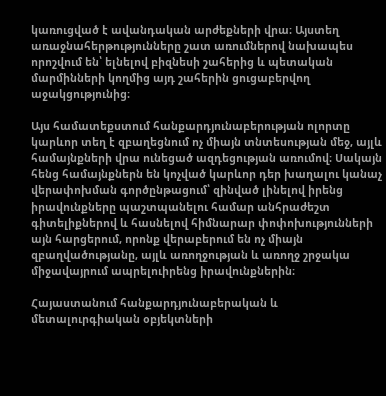կառուցված է ավանդական արժեքների վրա։ Այստեղ առաջնահերթությունները շատ առումներով նախապես որոշվում են՝ ելնելով բիզնեսի շահերից և պետական մարմինների կողմից այդ շահերին ցուցաբերվող աջակցությունից։

Այս համատեքստում հանքարդյունաբերության ոլորտը կարևոր տեղ է զբաղեցնում ոչ միայն տնտեսության մեջ, այլև համայնքների վրա ունեցած ազդեցության առումով։ Սակայն հենց համայնքներն են կոչված կարևոր դեր խաղալու կանաչ վերափոխման գործընթացում՝ զինված լինելով իրենց իրավունքները պաշտպանելու համար անհրաժեշտ գիտելիքներով և հասնելով հիմնարար փոփոխությունների այն հարցերում, որոնք վերաբերում են ոչ միայն զբաղվածությանը, այլև առողջության և առողջ շրջակա միջավայրում ապրելուիրենց իրավունքներին։

Հայաստանում հանքարդյունաբերական և մետալուրգիական օբյեկտների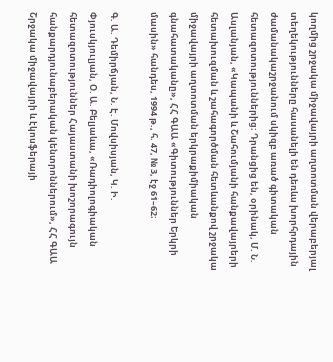կողմից շրջակա միջավայրի աղտոտման վերաբերյալ տեղեկությունները հասանելի են դեռևս խորհրդային ժամանակաշրջանում սկիզբ առած գիտական հետազոտություններից։ Դրանցից են, օրինակ, Մ. Ն. Ասլանյան, «Կապանի և Շահումյանի հանքավայրերի հետախուզման և շահագործման հետևանքով շրջակա միջավայրի աղտոտման երկրաքիմիական գնահատականը», ՀՀ ԳԱԱ «Գիտություններ Երկրի մասին» հանդես, 1994 թ., հ. 47, № 3, էջ 61–62։

Գ. Ա. Դեմիրճյան, Ն. Է. Մովսիսյան, Կ. Ի. Փյուսկյուլյան, Օ. Ա. Բելյաևա, «Ռադիոլոգիական հետազոտություններ Հայաստանի խոշորագույն հանքարդյունաբերական կենտրոններում», ՀՀ ԳԱԱ Շրջակա միջավայրի և էկոսֆերայի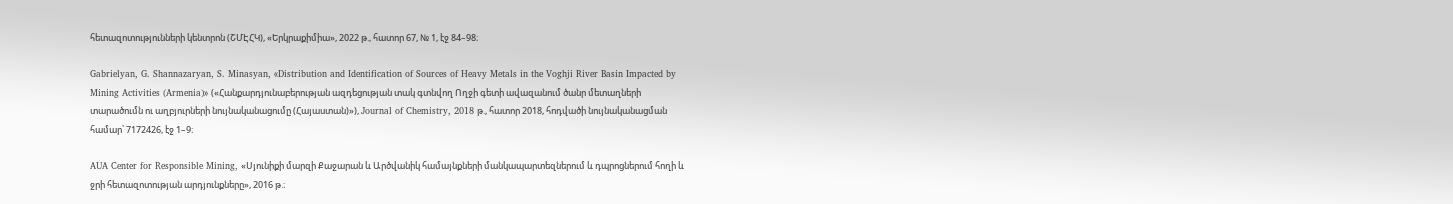հետազոտությունների կենտրոն (ՇՄԷՀԿ), «Երկրաքիմիա», 2022 թ., հատոր 67, № 1, էջ 84–98։

Gabrielyan, G. Shannazaryan, S. Minasyan, «Distribution and Identification of Sources of Heavy Metals in the Voghji River Basin Impacted by Mining Activities (Armenia)» («Հանքարդյունաբերության ազդեցության տակ գտնվող Ողջի գետի ավազանում ծանր մետաղների տարածումն ու աղբյուրների նույնականացումը (Հայաստան)»), Journal of Chemistry, 2018 թ., հատոր 2018, հոդվածի նույնականացման համար՝ 7172426, էջ 1–9։

AUA Center for Responsible Mining, «Սյունիքի մարզի Քաջարան և Արծվանիկ համայնքների մանկապարտեզներում և դպրոցներում հողի և ջրի հետազոտության արդյունքները», 2016 թ.։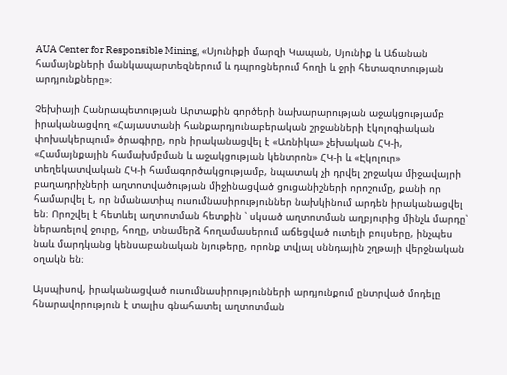AUA Center for Responsible Mining, «Սյունիքի մարզի Կապան, Սյունիք և Աճանան համայնքների մանկապարտեզներում և դպրոցներում հողի և ջրի հետազոտության արդյունքները»։

Չեխիայի Հանրապետության Արտաքին գործերի նախարարության աջակցությամբ իրականացվող «Հայաստանի հանքարդյունաբերական շրջանների էկոլոգիական փոխակերպում» ծրագիրը, որն իրականացվել է «Առնիկա» չեխական ՀԿ-ի, «Համայնքային համախմբման և աջակցության կենտրոն» ՀԿ-ի և «Էկոլուր» տեղեկատվական ՀԿ-ի համագործակցությամբ, նպատակ չի դրվել շրջակա միջավայրի բաղադրիչների աղտոտվածության միջինացված ցուցանիշների որոշումը, քանի որ համարվել է, որ նմանատիպ ուսումնասիրություններ նախկինում արդեն իրականացվել են։ Որոշվել է հետևել աղտոտման հետքին ՝ սկսած աղտոտման աղբյուրից մինչև մարդը՝  ներառելով ջուրը, հողը, տնամերձ հողամասերում աճեցված ուտելի բույսերը, ինչպես նաև մարդկանց կենսաբանական նյութերը, որոնք տվյալ սննդային շղթայի վերջնական օղակն են։

Այսպիսով, իրականացված ուսումնասիրությունների արդյունքում ընտրված մոդելը հնարավորություն է տալիս գնահատել աղտոտման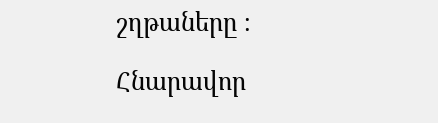շղթաները ։

Հնարավոր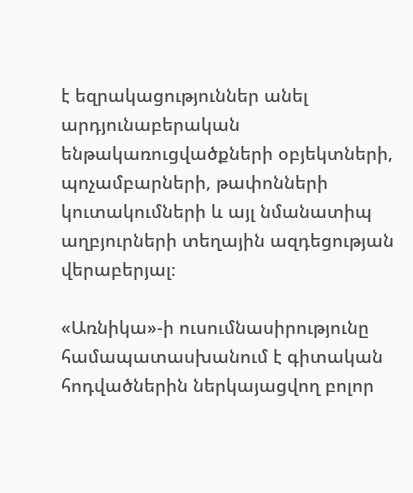է եզրակացություններ անել արդյունաբերական ենթակառուցվածքների օբյեկտների, պոչամբարների, թափոնների կուտակումների և այլ նմանատիպ աղբյուրների տեղային ազդեցության վերաբերյալ։

«Առնիկա»-ի ուսումնասիրությունը համապատասխանում է գիտական հոդվածներին ներկայացվող բոլոր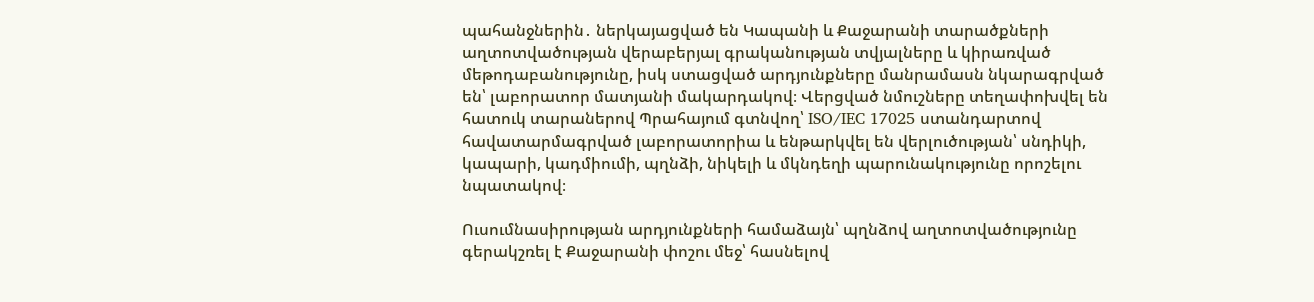պահանջներին․ ներկայացված են Կապանի և Քաջարանի տարածքների աղտոտվածության վերաբերյալ գրականության տվյալները և կիրառված մեթոդաբանությունը, իսկ ստացված արդյունքները մանրամասն նկարագրված են՝ լաբորատոր մատյանի մակարդակով։ Վերցված նմուշները տեղափոխվել են հատուկ տարաներով Պրահայում գտնվող՝ ISO/IEC 17025 ստանդարտով հավատարմագրված լաբորատորիա և ենթարկվել են վերլուծության՝ սնդիկի, կապարի, կադմիումի, պղնձի, նիկելի և մկնդեղի պարունակությունը որոշելու նպատակով։

Ուսումնասիրության արդյունքների համաձայն՝ պղնձով աղտոտվածությունը գերակշռել է Քաջարանի փոշու մեջ՝ հասնելով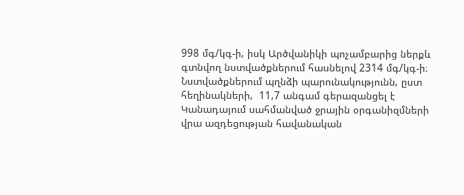998 մգ/կգ-ի, իսկ Արծվանիկի պոչամբարից ներքև գտնվող նստվածքներում հասնելով 2314 մգ/կգ-ի։ Նստվածքներում պղնձի պարունակությունն, ըստ հեղինակների,  11,7 անգամ գերազանցել է  Կանադայում սահմանված ջրային օրգանիզմների վրա ազդեցության հավանական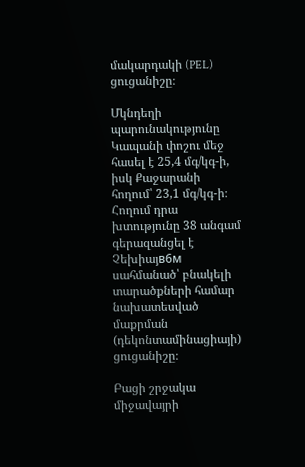մակարդակի (PEL) ցուցանիշը։

Մկնդեղի պարունակությունը Կապանի փոշու մեջ հասել է 25,4 մգ/կգ-ի, իսկ Քաջարանի հողում՝ 23,1 մգ/կգ-ի։ Հողում դրա խտությունը 38 անգամ գերազանցել է Չեխիայв6м սահմանած՝ բնակելի տարածքների համար նախատեսված մաքրման (դեկոնտամինացիայի) ցուցանիշը։

Բացի շրջակա միջավայրի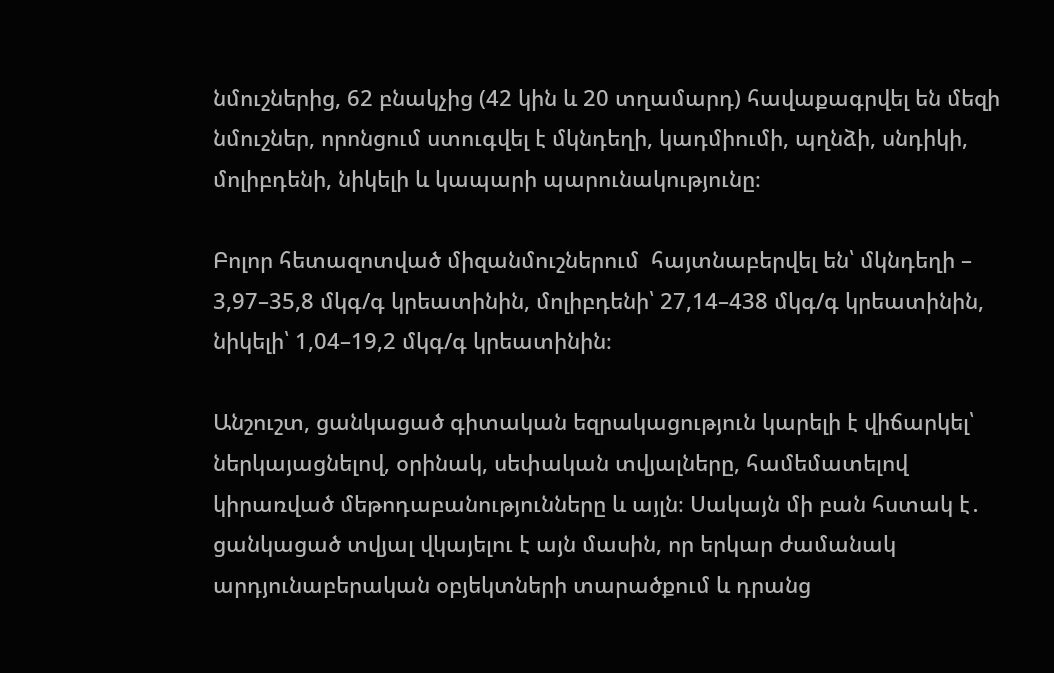նմուշներից, 62 բնակչից (42 կին և 20 տղամարդ) հավաքագրվել են մեզի նմուշներ, որոնցում ստուգվել է մկնդեղի, կադմիումի, պղնձի, սնդիկի, մոլիբդենի, նիկելի և կապարի պարունակությունը։

Բոլոր հետազոտված միզանմուշներում  հայտնաբերվել են՝ մկնդեղի – 3,97–35,8 մկգ/գ կրեատինին, մոլիբդենի՝ 27,14–438 մկգ/գ կրեատինին, նիկելի՝ 1,04–19,2 մկգ/գ կրեատինին։

Անշուշտ, ցանկացած գիտական եզրակացություն կարելի է վիճարկել՝ ներկայացնելով, օրինակ, սեփական տվյալները, համեմատելով կիրառված մեթոդաբանությունները և այլն։ Սակայն մի բան հստակ է․ ցանկացած տվյալ վկայելու է այն մասին, որ երկար ժամանակ արդյունաբերական օբյեկտների տարածքում և դրանց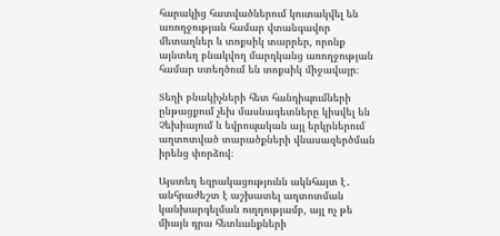հարակից հատվածներում կուտակվել են առողջության համար վտանգավոր մետաղներ և տոքսիկ տարրեր, որոնք այնտեղ բնակվող մարդկանց առողջության համար ստեղծում են տոքսիկ միջավայր։

Տեղի բնակիչների հետ հանդիպումների ընթացքում չեխ մասնագետները կիսվել են Չեխիայում և եվրոպական այլ երկրներում աղտոտված տարածքների վնասազերծման իրենց փորձով։

Այստեղ եզրակացությունն ակնհայտ է․ անհրաժեշտ է աշխատել աղտոտման կանխարգելման ուղղությամբ, այլ ոչ թե միայն դրա հետևանքների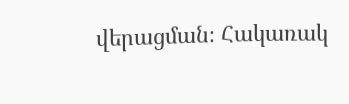վերացման։ Հակառակ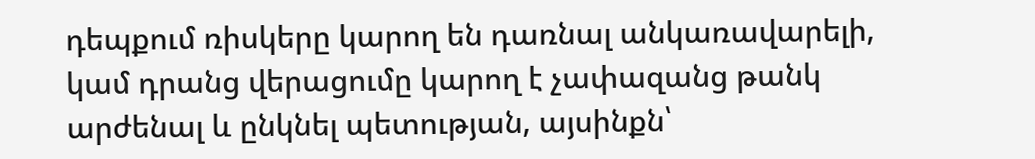դեպքում ռիսկերը կարող են դառնալ անկառավարելի, կամ դրանց վերացումը կարող է չափազանց թանկ արժենալ և ընկնել պետության, այսինքն՝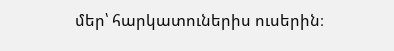մեր՝ հարկատուներիս ուսերին։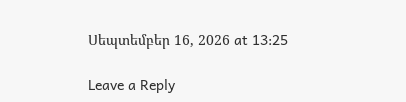Սեպտեմբեր 16, 2026 at 13:25

Leave a Reply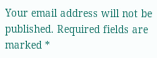Your email address will not be published. Required fields are marked *